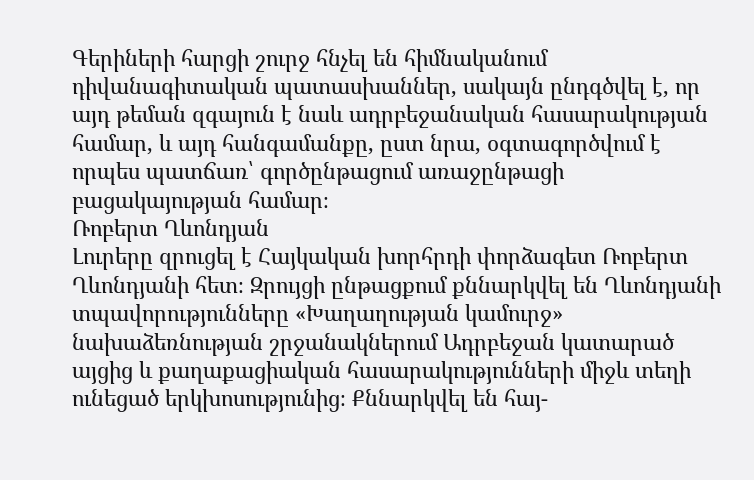Գերիների հարցի շուրջ հնչել են հիմնականում դիվանագիտական պատասխաններ, սակայն ընդգծվել է, որ այդ թեման զգայուն է նաև ադրբեջանական հասարակության համար, և այդ հանգամանքը, ըստ նրա, օգտագործվում է որպես պատճառ՝ գործընթացում առաջընթացի բացակայության համար։
Ռոբերտ Ղևոնդյան
Լուրերը զրուցել է Հայկական խորհրդի փորձագետ Ռոբերտ Ղևոնդյանի հետ։ Զրույցի ընթացքում քննարկվել են Ղևոնդյանի տպավորությունները «Խաղաղության կամուրջ» նախաձեռնության շրջանակներում Ադրբեջան կատարած այցից և քաղաքացիական հասարակությունների միջև տեղի ունեցած երկխոսությունից։ Քննարկվել են հայ-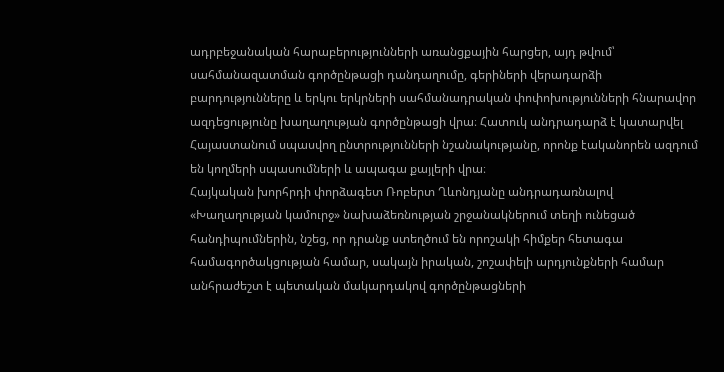ադրբեջանական հարաբերությունների առանցքային հարցեր, այդ թվում՝ սահմանազատման գործընթացի դանդաղումը, գերիների վերադարձի բարդությունները և երկու երկրների սահմանադրական փոփոխությունների հնարավոր ազդեցությունը խաղաղության գործընթացի վրա։ Հատուկ անդրադարձ է կատարվել Հայաստանում սպասվող ընտրությունների նշանակությանը, որոնք էականորեն ազդում են կողմերի սպասումների և ապագա քայլերի վրա։
Հայկական խորհրդի փորձագետ Ռոբերտ Ղևոնդյանը անդրադառնալով «Խաղաղության կամուրջ» նախաձեռնության շրջանակներում տեղի ունեցած հանդիպումներին, նշեց, որ դրանք ստեղծում են որոշակի հիմքեր հետագա համագործակցության համար, սակայն իրական, շոշափելի արդյունքների համար անհրաժեշտ է պետական մակարդակով գործընթացների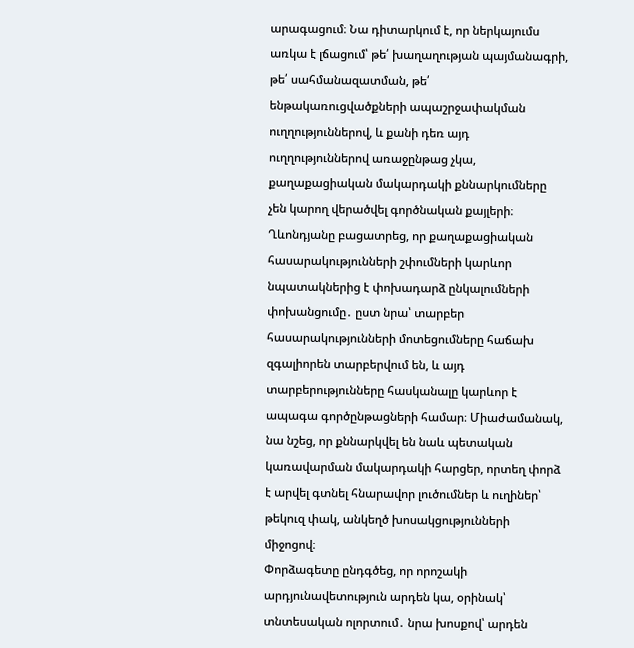արագացում։ Նա դիտարկում է, որ ներկայումս առկա է լճացում՝ թե՛ խաղաղության պայմանագրի, թե՛ սահմանազատման, թե՛ ենթակառուցվածքների ապաշրջափակման ուղղություններով, և քանի դեռ այդ ուղղություններով առաջընթաց չկա, քաղաքացիական մակարդակի քննարկումները չեն կարող վերածվել գործնական քայլերի։
Ղևոնդյանը բացատրեց, որ քաղաքացիական հասարակությունների շփումների կարևոր նպատակներից է փոխադարձ ընկալումների փոխանցումը․ ըստ նրա՝ տարբեր հասարակությունների մոտեցումները հաճախ զգալիորեն տարբերվում են, և այդ տարբերությունները հասկանալը կարևոր է ապագա գործընթացների համար։ Միաժամանակ, նա նշեց, որ քննարկվել են նաև պետական կառավարման մակարդակի հարցեր, որտեղ փորձ է արվել գտնել հնարավոր լուծումներ և ուղիներ՝ թեկուզ փակ, անկեղծ խոսակցությունների միջոցով։
Փորձագետը ընդգծեց, որ որոշակի արդյունավետություն արդեն կա, օրինակ՝ տնտեսական ոլորտում․ նրա խոսքով՝ արդեն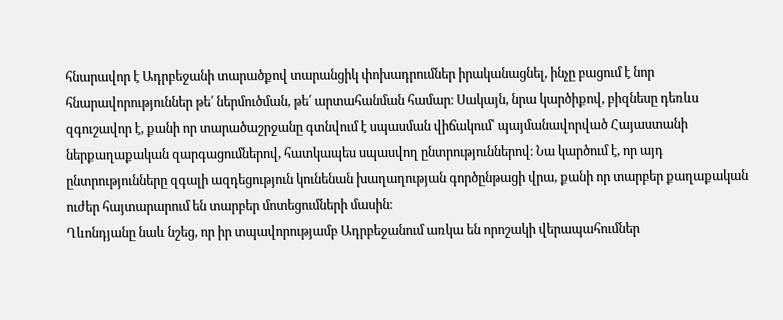հնարավոր է Ադրբեջանի տարածքով տարանցիկ փոխադրումներ իրականացնել, ինչը բացում է նոր հնարավորություններ թե՛ ներմուծման, թե՛ արտահանման համար։ Սակայն, նրա կարծիքով, բիզնեսը դեռևս զգուշավոր է, քանի որ տարածաշրջանը գտնվում է սպասման վիճակում՝ պայմանավորված Հայաստանի ներքաղաքական զարգացումներով, հատկապես սպասվող ընտրություններով։ Նա կարծում է, որ այդ ընտրությունները զգալի ազդեցություն կունենան խաղաղության գործընթացի վրա, քանի որ տարբեր քաղաքական ուժեր հայտարարում են տարբեր մոտեցումների մասին։
Ղևոնդյանը նաև նշեց, որ իր տպավորությամբ Ադրբեջանում առկա են որոշակի վերապահումներ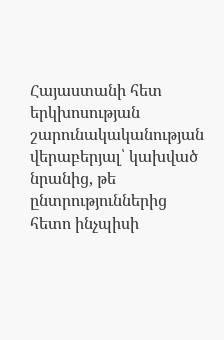Հայաստանի հետ երկխոսության շարունակականության վերաբերյալ՝ կախված նրանից, թե ընտրություններից հետո ինչպիսի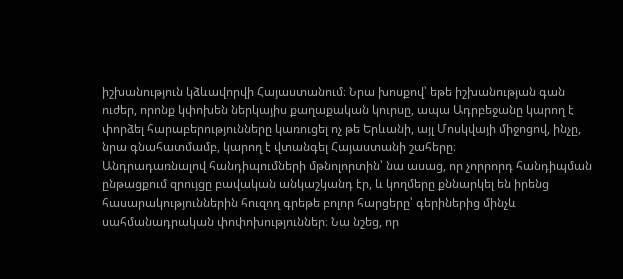իշխանություն կձևավորվի Հայաստանում։ Նրա խոսքով՝ եթե իշխանության գան ուժեր, որոնք կփոխեն ներկայիս քաղաքական կուրսը, ապա Ադրբեջանը կարող է փորձել հարաբերությունները կառուցել ոչ թե Երևանի, այլ Մոսկվայի միջոցով, ինչը, նրա գնահատմամբ, կարող է վտանգել Հայաստանի շահերը։
Անդրադառնալով հանդիպումների մթնոլորտին՝ նա ասաց, որ չորրորդ հանդիպման ընթացքում զրույցը բավական անկաշկանդ էր, և կողմերը քննարկել են իրենց հասարակություններին հուզող գրեթե բոլոր հարցերը՝ գերիներից մինչև սահմանադրական փոփոխություններ։ Նա նշեց, որ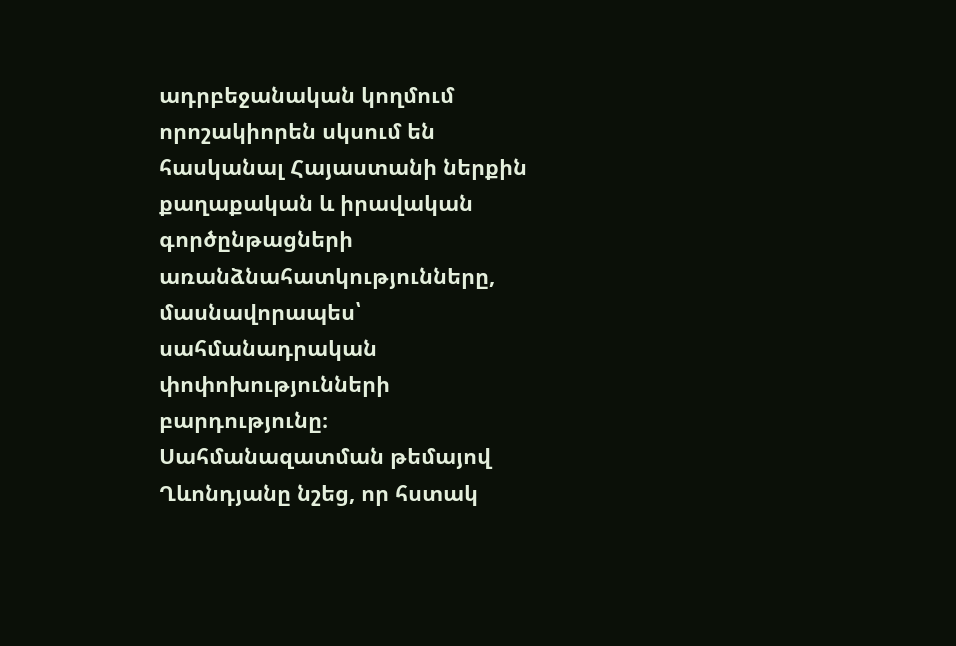ադրբեջանական կողմում որոշակիորեն սկսում են հասկանալ Հայաստանի ներքին քաղաքական և իրավական գործընթացների առանձնահատկությունները, մասնավորապես՝ սահմանադրական փոփոխությունների բարդությունը։
Սահմանազատման թեմայով Ղևոնդյանը նշեց, որ հստակ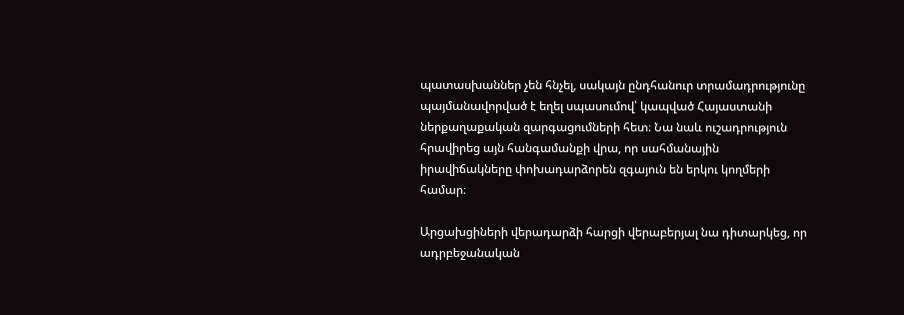պատասխաններ չեն հնչել, սակայն ընդհանուր տրամադրությունը պայմանավորված է եղել սպասումով՝ կապված Հայաստանի ներքաղաքական զարգացումների հետ։ Նա նաև ուշադրություն հրավիրեց այն հանգամանքի վրա, որ սահմանային իրավիճակները փոխադարձորեն զգայուն են երկու կողմերի համար։

Արցախցիների վերադարձի հարցի վերաբերյալ նա դիտարկեց, որ ադրբեջանական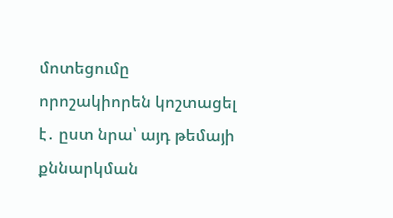մոտեցումը որոշակիորեն կոշտացել է․ ըստ նրա՝ այդ թեմայի քննարկման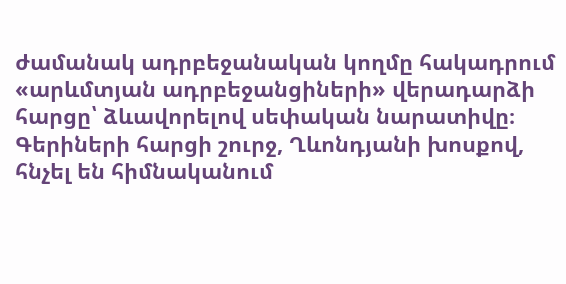ժամանակ ադրբեջանական կողմը հակադրում «արևմտյան ադրբեջանցիների» վերադարձի հարցը՝ ձևավորելով սեփական նարատիվը։
Գերիների հարցի շուրջ, Ղևոնդյանի խոսքով, հնչել են հիմնականում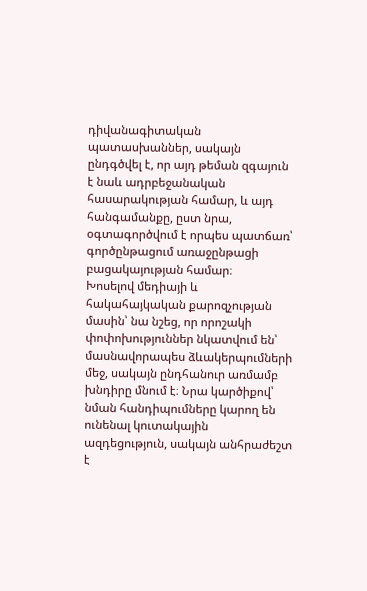դիվանագիտական պատասխաններ, սակայն ընդգծվել է, որ այդ թեման զգայուն է նաև ադրբեջանական հասարակության համար, և այդ հանգամանքը, ըստ նրա, օգտագործվում է որպես պատճառ՝ գործընթացում առաջընթացի բացակայության համար։
Խոսելով մեդիայի և հակահայկական քարոզչության մասին՝ նա նշեց, որ որոշակի փոփոխություններ նկատվում են՝ մասնավորապես ձևակերպումների մեջ, սակայն ընդհանուր առմամբ խնդիրը մնում է։ Նրա կարծիքով՝ նման հանդիպումները կարող են ունենալ կուտակային ազդեցություն, սակայն անհրաժեշտ է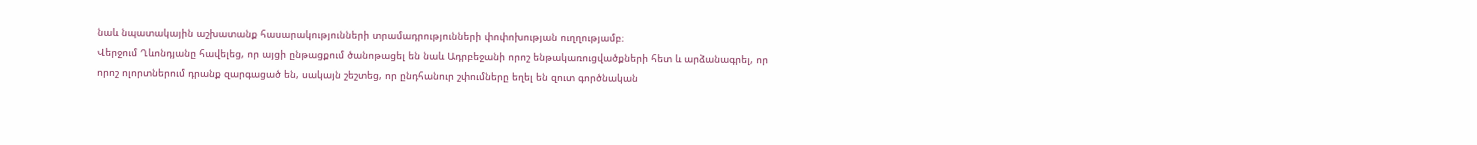նաև նպատակային աշխատանք հասարակությունների տրամադրությունների փոփոխության ուղղությամբ։
Վերջում Ղևոնդյանը հավելեց, որ այցի ընթացքում ծանոթացել են նաև Ադրբեջանի որոշ ենթակառուցվածքների հետ և արձանագրել, որ որոշ ոլորտներում դրանք զարգացած են, սակայն շեշտեց, որ ընդհանուր շփումները եղել են զուտ գործնական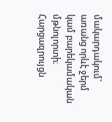մակարդակում՝ առանց որևէ ջերմ կամ բարեկամական մթնոլորտի։
Հարցազրույցն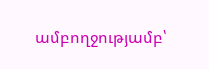ամբողջությամբ՝